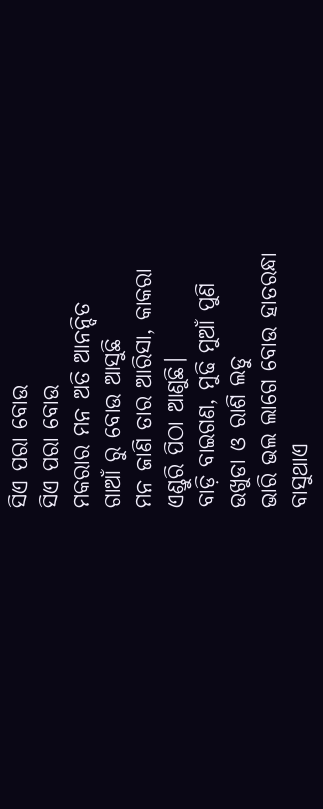ସିଏ ପରା ବୋଉ
ସିଏ ପରା ବୋଉ
ମକରାର ମନ ଅତି ଆନନ୍ଦିତ
ଗାଆଁ ରୁ ବୋଉ ଆସୁଛି
ମନ ଜାଣି ତାର ଆରିସା, କାକରା
ଏଣ୍ଡୁରି ପିଠା ଆଣୁଛି।
ବାଡ଼ି ବାଇଗଣ, ମୁଢି ମୁଆଁ ପୁଣି
ଉଖୁଡା ଓ ରାଶି ଲଡୁ
ଭାରି ଭଲ ଲାଗେ ବୋଉ ହାତରନ୍ଧା
ବାସୁଥାଏ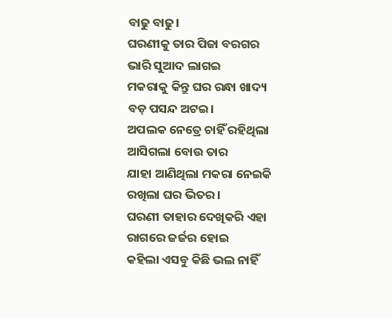ବାଢୁ ବାଢୁ।
ଘରଣୀକୁ ତାର ପିଜା ବରଗର
ଭାରି ସୁଆଦ ଲାଗଇ
ମକରାକୁ କିନ୍ତୁ ଘର ରନ୍ଧା ଖାଦ୍ୟ
ବଡ଼ ପସନ୍ଦ ଅଟଇ।
ଅପଲକ ନେତ୍ରେ ଚାହିଁ ରହିଥିଲା
ଆସିଗଲା ବୋଉ ତାର
ଯାହା ଆଣିଥିଲା ମକରା ନେଇକି
ରଖିଲା ଘର ଭିତର।
ଘରଣୀ ତାହାର ଦେଖିକରି ଏହା
ରାଗରେ ଜର୍ଜର ହୋଇ
କହିଲା ଏସବୁ କିଛି ଭଲ ନାହିଁ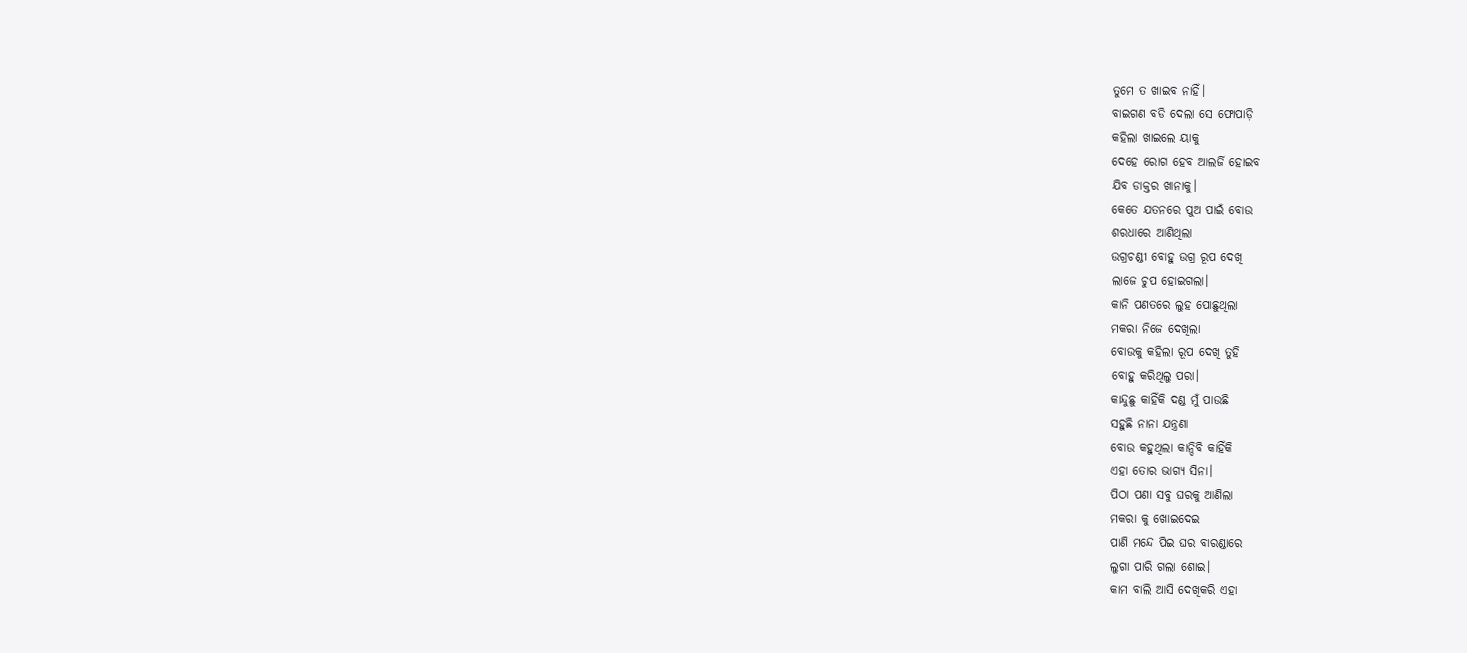ତୁମେ ତ ଖାଇବ ନାହିଁ।
ବାଇଗଣ ବଡି ଦେଲା ସେ ଫୋପାଡ଼ି
କହିଲା ଖାଇଲେ ୟାକୁ
ଦେହେ ରୋଗ ହେବ ଆଲର୍ଜି ହୋଇବ
ଯିବ ଡାକ୍ତର ଖାନାକୁ।
କେତେ ଯତନରେ ପୁଅ ପାଇଁ ବୋଉ
ଶରଧାରେ ଆଣିଥିଲା
ଉଗ୍ରଚଣ୍ଡୀ ବୋହୁ ଉଗ୍ର ରୂପ ଦେଖି
ଲାଜେ ଚୁପ ହୋଇଗଲା।
କାନି ପଣତରେ ଲୁହ ପୋଛୁଥିଲା
ମକରା ନିଜେ ଦେଖିଲା
ବୋଉକୁ କହିଲା ରୂପ ଦେଖି ତୁହି
ବୋହୁ କରିଥିଲୁ ପରା।
କାନ୍ଦୁଛୁ କାହିଁକି ଦଣ୍ଡ ମୁଁ ପାଉଛି
ସହୁଛି ନାନା ଯନ୍ତ୍ରଣା
ବୋଉ କହୁଥିଲା କାନ୍ଦିବି କାହିଁକି
ଏହା ତୋର ଭାଗ୍ୟ ସିନା।
ପିଠା ପଣା ସବୁ ଘରକୁ ଆଣିଲା
ମକରା କୁ ଖୋଇଦେଇ
ପାଣି ମନ୍ଦେ ପିଇ ଘର ବାରଣ୍ଡାରେ
ଲୁଗା ପାରି ଗଲା ଶୋଇ।
କାମ ବାଲି ଆସି ଦେଖିକରି ଏହା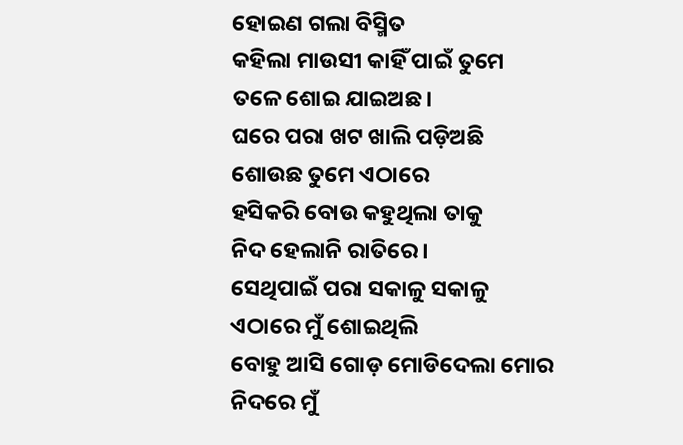ହୋଇଣ ଗଲା ବିସ୍ମିତ
କହିଲା ମାଉସୀ କାହିଁ ପାଇଁ ତୁମେ
ତଳେ ଶୋଇ ଯାଇଅଛ।
ଘରେ ପରା ଖଟ ଖାଲି ପଡ଼ିଅଛି
ଶୋଉଛ ତୁମେ ଏଠାରେ
ହସିକରି ବୋଉ କହୁଥିଲା ତାକୁ
ନିଦ ହେଲାନି ରାତିରେ।
ସେଥିପାଇଁ ପରା ସକାଳୁ ସକାଳୁ
ଏଠାରେ ମୁଁ ଶୋଇଥିଲି
ବୋହୁ ଆସି ଗୋଡ଼ ମୋଡିଦେଲା ମୋର
ନିଦରେ ମୁଁ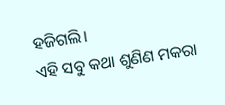ହଜିଗଲି।
ଏହି ସବୁ କଥା ଶୁଣିଣ ମକରା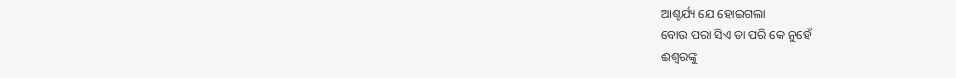ଆଶ୍ଚର୍ଯ୍ୟ ଯେ ହୋଇଗଲା
ବୋଉ ପରା ସିଏ ତା ପରି କେ ନୁହେଁ
ଈଶ୍ୱରଙ୍କୁ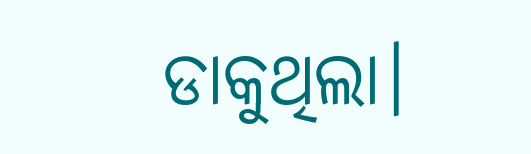ଡାକୁଥିଲା।